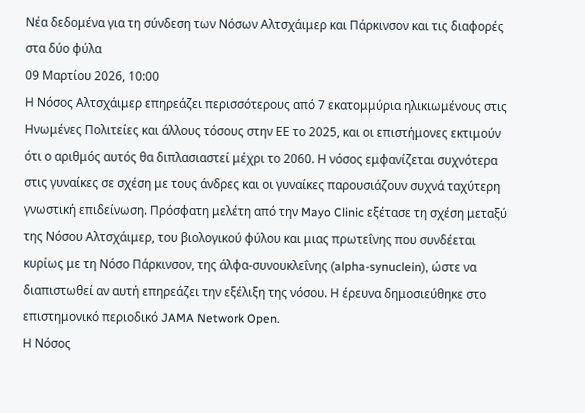Νέα δεδομένα για τη σύνδεση των Νόσων Αλτσχάιμερ και Πάρκινσον και τις διαφορές στα δύο φύλα
09 Μαρτίου 2026, 10:00
Η Νόσος Αλτσχάιμερ επηρεάζει περισσότερους από 7 εκατομμύρια ηλικιωμένους στις Ηνωμένες Πολιτείες και άλλους τόσους στην ΕΕ το 2025, και οι επιστήμονες εκτιμούν ότι ο αριθμός αυτός θα διπλασιαστεί μέχρι το 2060. Η νόσος εμφανίζεται συχνότερα στις γυναίκες σε σχέση με τους άνδρες και οι γυναίκες παρουσιάζουν συχνά ταχύτερη γνωστική επιδείνωση. Πρόσφατη μελέτη από την Mayo Clinic εξέτασε τη σχέση μεταξύ της Νόσου Αλτσχάιμερ, του βιολογικού φύλου και μιας πρωτεΐνης που συνδέεται κυρίως με τη Νόσο Πάρκινσον, της άλφα-συνουκλεΐνης (alpha-synuclein), ώστε να διαπιστωθεί αν αυτή επηρεάζει την εξέλιξη της νόσου. Η έρευνα δημοσιεύθηκε στο επιστημονικό περιοδικό JAMA Network Open.
Η Νόσος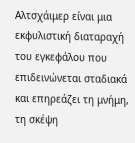Αλτσχάιμερ είναι μια εκφυλιστική διαταραχή του εγκεφάλου που επιδεινώνεται σταδιακά και επηρεάζει τη μνήμη, τη σκέψη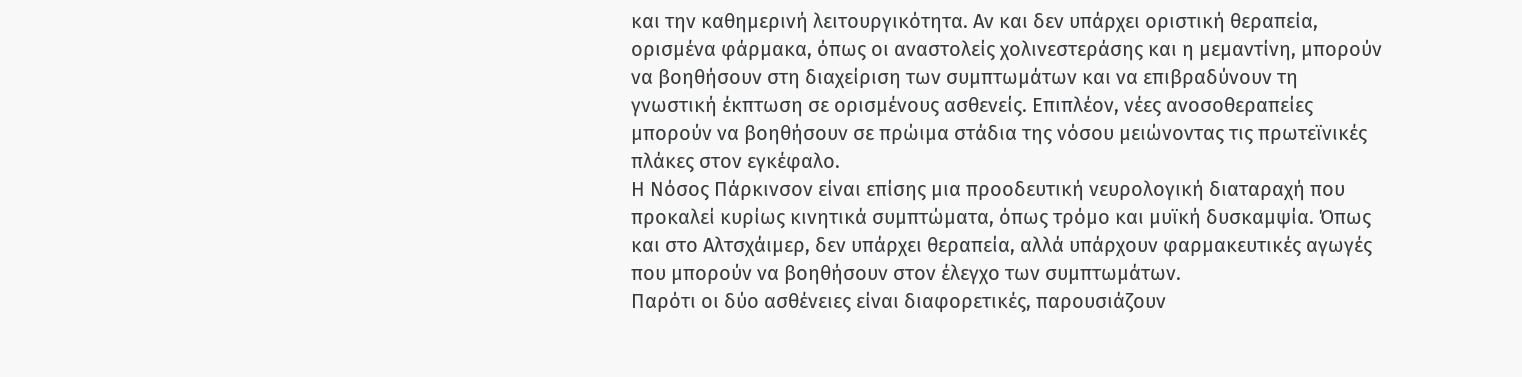και την καθημερινή λειτουργικότητα. Αν και δεν υπάρχει οριστική θεραπεία, ορισμένα φάρμακα, όπως οι αναστολείς χολινεστεράσης και η μεμαντίνη, μπορούν να βοηθήσουν στη διαχείριση των συμπτωμάτων και να επιβραδύνουν τη γνωστική έκπτωση σε ορισμένους ασθενείς. Επιπλέον, νέες ανοσοθεραπείες μπορούν να βοηθήσουν σε πρώιμα στάδια της νόσου μειώνοντας τις πρωτεϊνικές πλάκες στον εγκέφαλο.
Η Νόσος Πάρκινσον είναι επίσης μια προοδευτική νευρολογική διαταραχή που προκαλεί κυρίως κινητικά συμπτώματα, όπως τρόμο και μυϊκή δυσκαμψία. Όπως και στο Αλτσχάιμερ, δεν υπάρχει θεραπεία, αλλά υπάρχουν φαρμακευτικές αγωγές που μπορούν να βοηθήσουν στον έλεγχο των συμπτωμάτων.
Παρότι οι δύο ασθένειες είναι διαφορετικές, παρουσιάζουν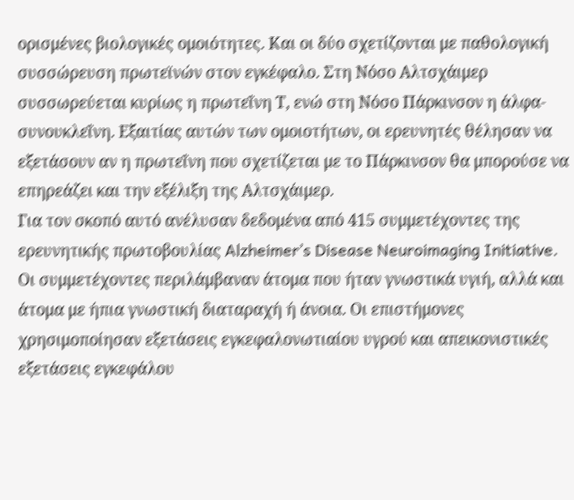ορισμένες βιολογικές ομοιότητες. Και οι δύο σχετίζονται με παθολογική συσσώρευση πρωτεϊνών στον εγκέφαλο. Στη Νόσο Αλτσχάιμερ συσσωρεύεται κυρίως η πρωτεΐνη Τ, ενώ στη Νόσο Πάρκινσον η άλφα-συνουκλεΐνη. Εξαιτίας αυτών των ομοιοτήτων, οι ερευνητές θέλησαν να εξετάσουν αν η πρωτεΐνη που σχετίζεται με το Πάρκινσον θα μπορούσε να επηρεάζει και την εξέλιξη της Αλτσχάιμερ.
Για τον σκοπό αυτό ανέλυσαν δεδομένα από 415 συμμετέχοντες της ερευνητικής πρωτοβουλίας Alzheimer’s Disease Neuroimaging Initiative. Οι συμμετέχοντες περιλάμβαναν άτομα που ήταν γνωστικά υγιή, αλλά και άτομα με ήπια γνωστική διαταραχή ή άνοια. Οι επιστήμονες χρησιμοποίησαν εξετάσεις εγκεφαλονωτιαίου υγρού και απεικονιστικές εξετάσεις εγκεφάλου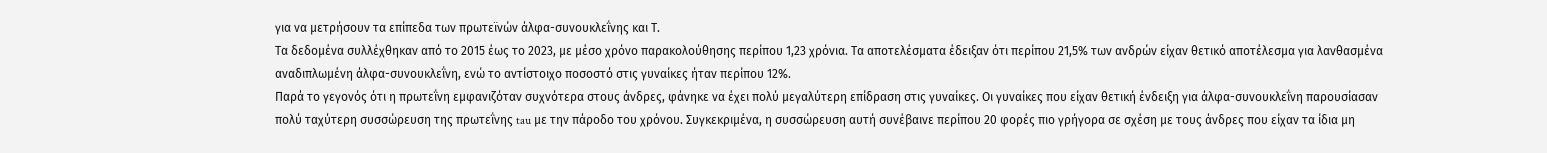για να μετρήσουν τα επίπεδα των πρωτεϊνών άλφα-συνουκλεΐνης και Τ.
Τα δεδομένα συλλέχθηκαν από το 2015 έως το 2023, με μέσο χρόνο παρακολούθησης περίπου 1,23 χρόνια. Τα αποτελέσματα έδειξαν ότι περίπου 21,5% των ανδρών είχαν θετικό αποτέλεσμα για λανθασμένα αναδιπλωμένη άλφα-συνουκλεΐνη, ενώ το αντίστοιχο ποσοστό στις γυναίκες ήταν περίπου 12%.
Παρά το γεγονός ότι η πρωτεΐνη εμφανιζόταν συχνότερα στους άνδρες, φάνηκε να έχει πολύ μεγαλύτερη επίδραση στις γυναίκες. Οι γυναίκες που είχαν θετική ένδειξη για άλφα-συνουκλεΐνη παρουσίασαν πολύ ταχύτερη συσσώρευση της πρωτεΐνης tau με την πάροδο του χρόνου. Συγκεκριμένα, η συσσώρευση αυτή συνέβαινε περίπου 20 φορές πιο γρήγορα σε σχέση με τους άνδρες που είχαν τα ίδια μη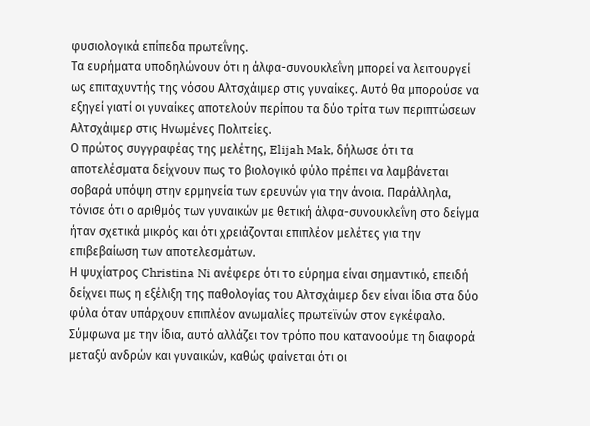φυσιολογικά επίπεδα πρωτεΐνης.
Τα ευρήματα υποδηλώνουν ότι η άλφα-συνουκλεΐνη μπορεί να λειτουργεί ως επιταχυντής της νόσου Αλτσχάιμερ στις γυναίκες. Αυτό θα μπορούσε να εξηγεί γιατί οι γυναίκες αποτελούν περίπου τα δύο τρίτα των περιπτώσεων Αλτσχάιμερ στις Ηνωμένες Πολιτείες.
Ο πρώτος συγγραφέας της μελέτης, Elijah Mak, δήλωσε ότι τα αποτελέσματα δείχνουν πως το βιολογικό φύλο πρέπει να λαμβάνεται σοβαρά υπόψη στην ερμηνεία των ερευνών για την άνοια. Παράλληλα, τόνισε ότι ο αριθμός των γυναικών με θετική άλφα-συνουκλεΐνη στο δείγμα ήταν σχετικά μικρός και ότι χρειάζονται επιπλέον μελέτες για την επιβεβαίωση των αποτελεσμάτων.
Η ψυχίατρος Christina Ni ανέφερε ότι το εύρημα είναι σημαντικό, επειδή δείχνει πως η εξέλιξη της παθολογίας του Αλτσχάιμερ δεν είναι ίδια στα δύο φύλα όταν υπάρχουν επιπλέον ανωμαλίες πρωτεϊνών στον εγκέφαλο. Σύμφωνα με την ίδια, αυτό αλλάζει τον τρόπο που κατανοούμε τη διαφορά μεταξύ ανδρών και γυναικών, καθώς φαίνεται ότι οι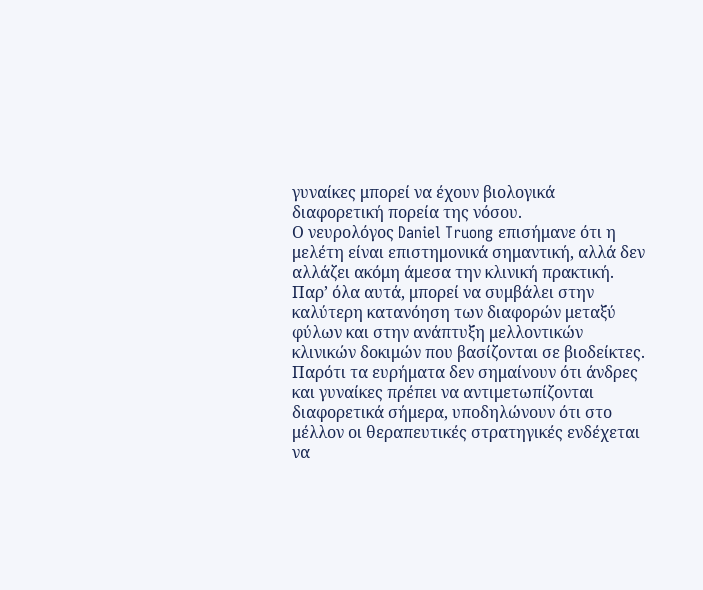γυναίκες μπορεί να έχουν βιολογικά διαφορετική πορεία της νόσου.
Ο νευρολόγος Daniel Truong επισήμανε ότι η μελέτη είναι επιστημονικά σημαντική, αλλά δεν αλλάζει ακόμη άμεσα την κλινική πρακτική. Παρ’ όλα αυτά, μπορεί να συμβάλει στην καλύτερη κατανόηση των διαφορών μεταξύ φύλων και στην ανάπτυξη μελλοντικών κλινικών δοκιμών που βασίζονται σε βιοδείκτες.
Παρότι τα ευρήματα δεν σημαίνουν ότι άνδρες και γυναίκες πρέπει να αντιμετωπίζονται διαφορετικά σήμερα, υποδηλώνουν ότι στο μέλλον οι θεραπευτικές στρατηγικές ενδέχεται να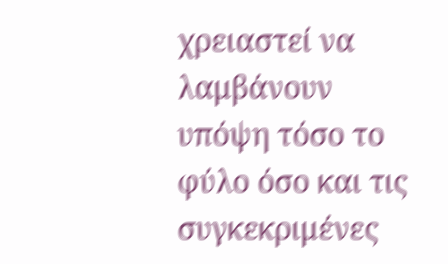χρειαστεί να λαμβάνουν υπόψη τόσο το φύλο όσο και τις συγκεκριμένες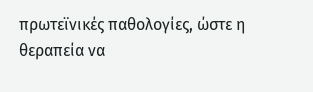πρωτεϊνικές παθολογίες, ώστε η θεραπεία να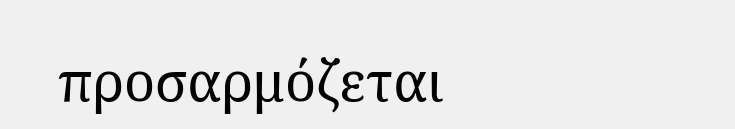προσαρμόζεται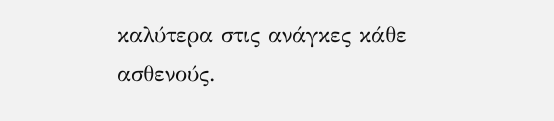καλύτερα στις ανάγκες κάθε ασθενούς.